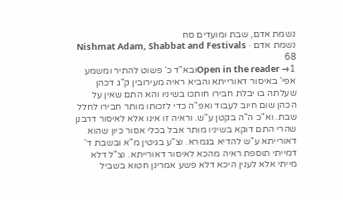נשמת אדם, שבת ומועדים סח
נשמת אדם · Nishmat Adam, Shabbat and Festivals 68
Open in the reader →1ובא"ד כ' פשוט להתיר ומשמע אפי' באיסור דאורייתא והביא ראיה מעירובין ק"ג דכהן שעלתה בו יבלת חבירו חותכו בשיניו והא התם שאין על הכהן שום חיוב לעבוד ואפ"ה כדי לזכותו מותר חבירו לחלל שבת. וא"כ ה"ה בקטן ע"ש. וראיה זו אינו אלא לאיסור דרבנן שהרי התם דוקא בשיניו מותר אבל בכלי אסור כיון שהוא דאורייתא ע"ש להדיא בגמרא. וצ"ע בגיטין מ"א ובשבת ד' דמייתי תוספת ראיה מהכא לאיסור דאורייתא. וצ"ל דלא מייתי אלא לענין היכא דלא פשע אמרינן חטוא בשביל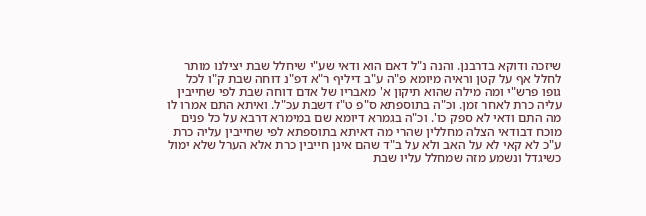שיזכה ודוקא בדרבנן. והנה נ"ל דאם הוא ודאי שע"י שיחלל שבת יצילנו מותר לחלל אף על קטן וראיה מיומא פ"ה ע"ב דיליף ר"א דפ"נ דוחה שבת ק"ו לכל גופו פרש"י ומה מילה שהוא תיקון א' מאבריו של אדם דוחה שבת לפי שחייבין עליה כרת לאחר זמן. וכ"ה בתוספתא ס"פ ט"ז דשבת עכ"ל. ואיתא התם אמרו לו מה התם ודאי לא ספק כו'. וכ"ה בגמרא דיומא שם במימרא דרבא על כל פנים מוכח דבודאי הצלה מחללין שהרי מה דאיתא בתוספתא לפי שחייבין עליה כרת ע"כ לא קאי לא על האב ולא על ב"ד שהם אינן חייבין כרת אלא הערל שלא ימול כשיגדל ונשמע מזה שמחלל עליו שבת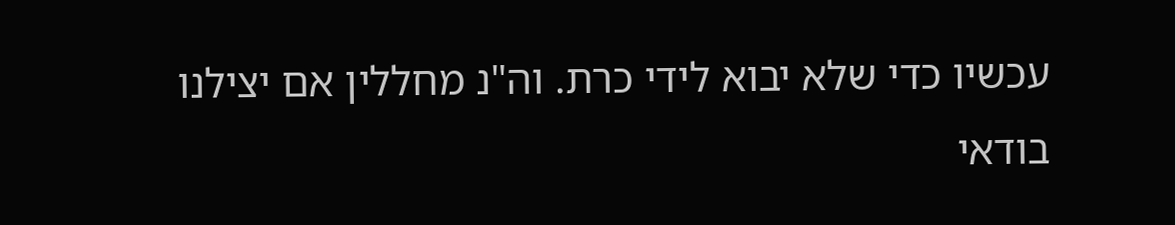עכשיו כדי שלא יבוא לידי כרת. וה"נ מחללין אם יצילנו בודאי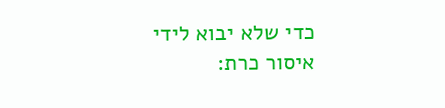כדי שלא יבוא לידי איסור כרת: